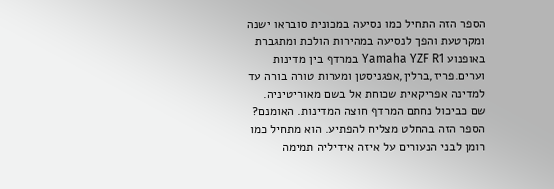הספר הזה התחיל כמו נסיעה במכונית סובראו ישנה ומקרטעת והפך לנסיעה במהירות הולכת ומתגברת באופנוע Yamaha YZF R1 במרדף בין מדינות וערים.פריז,ברלין,אפגניסטן ומערות טורה בורה עד למדינה אפריקאית שכוחת אל בשם מאוריטיניה. שם כביכול נחתם המרדף חוצה המדינות. האומנם?
הספר הזה בהחלט מצליח להפתיע. הוא מתחיל כמו רומן לבני הנעורים על איזה אידיליה תמימה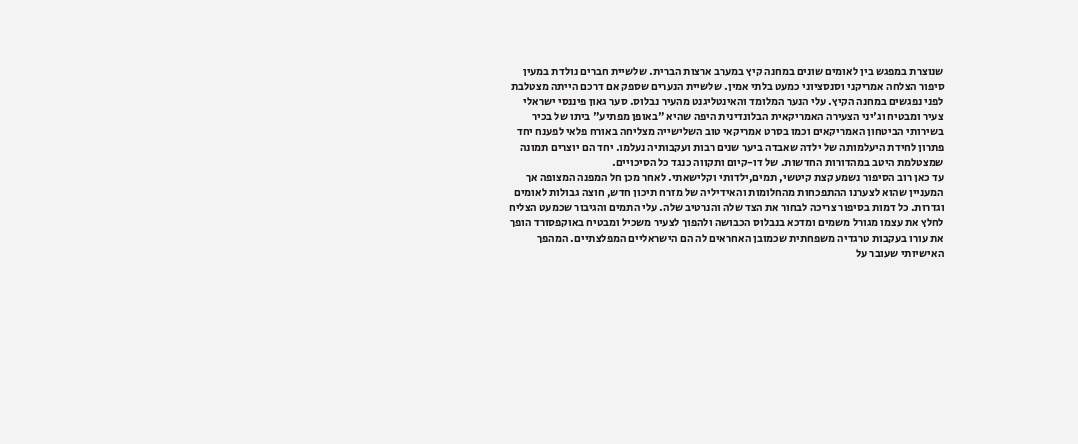שנוצרת במפגש בין לאומים שונים במחנה קיץ במערב ארצות הברית. שלשיית חברים נולדת במעין סיפור הצלחה אמריקני וסנסציוני כמעט בלתי אמין. שלשיית הנערים שספק אם דרכם הייתה מצטלבת לפני נפגשים במחנה הקיץ. עלי הנער המלומד והאינטליגנט מהעיר נבלוס. סער גאון פיננסי ישראלי צעיר ומבטיח וג'יני הצעירה האמריקאית הבלונדינית היפה שהיא "באופן מפתיע" ביתו של בכיר בשירותי הביטחון האמריקאים וכמו בסרט אמריקאי טוב השלישייה מצליחה באורח פלאי לפענח יחד פתרון לחידת היעלמותה של ילדה שאבדה ביער שנים רבות ועקבותיה נעלמו. יחד הם יוצרים תמונה שמצטלמת היטב במהדורות החדשות. של דו-קיום ותקווה כנגד כל הסיכויים.
עד כאן רוב הסיפור נשמע קצת קיטשי, תמים,ילדותי וקלישאתי. לאחר מכן חל המפנה המצופה אך המעניין שהוא לצערנו ההתפכחות מהחלומות והאידיליה של מזרח תיכון חדש, חוצה גבולות לאומים וגדרות. כל דמות בסיפור צריכה לבחור את הצד שלה והנרטיב שלה. עלי התמים והגיבור שכמעט הצליח לחלץ את עצמו מגורל משמים ומדכא בנבלוס הכבושה ולהפוך לצעיר משכיל ומבטיח באוקפסורד הופך את עורו בעקבות טרגדיה משפחתית שכמובן האחראים לה הם הישראליים המפלצתיים. המהפך האישיותי שעובר על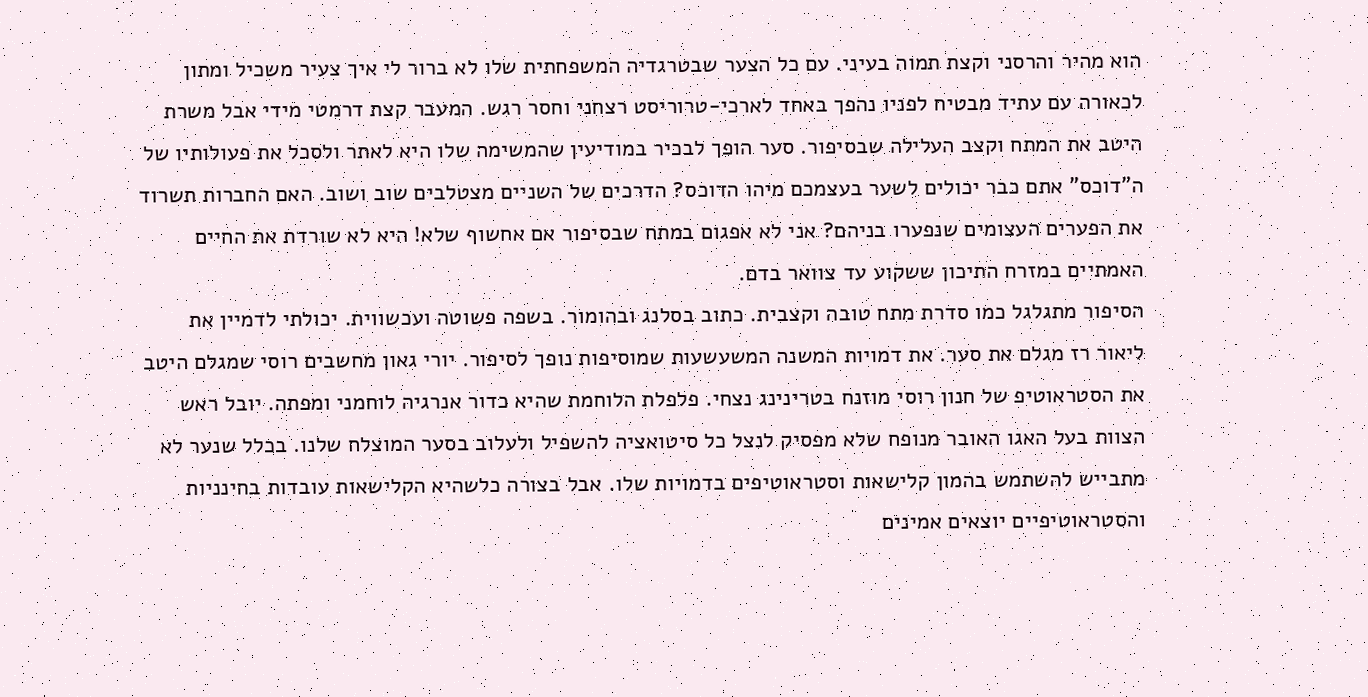הוא מהיר והרסני וקצת תמוה בעיני. עם כל הצער שבטרגדיה המשפחתית שלו לא ברור לי איך צעיר משכיל ומתון לכאורה עם עתיד מבטיח לפניו נהפך באחד לארכי-טרוריסט רצחני וחסר רגש. המעבר קצת דרמטי מידי אבל משרת היטב את המתח וקצב העלילה שבסיפור. סער הופך לבכיר במודיעין שהמשימה שלו היא לאתר ולסכל את פעולותיו של ה"דוכס" אתם כבר יכולים לשער בעצמכם מיהו הדוכס? הדרכים של השניים מצטלבים שוב ושוב. האם החברות תשרוד את הפערים העצומים שנפערו בניהם? אני לא אפגום במתח שבסיפור אם אחשוף שלא! היא לא שורדת את החיים האמתיים במזרח התיכון ששקוע עד צוואר בדם.
הסיפור מתגלגל כמו סדרת מתח טובה וקצבית. כתוב בסלנג ובהומור. בשפה פשוטה ועכשווית. יכולתי לדמיין את ליאור רז מגלם את סער. את דמויות המשנה המשעשעות שמוסיפות נופך לסיפור. יורי גאון מחשבים רוסי שמגלם היטב את הסטראוטיפ של חנון רוסי מוזנח בטרינינג נצחי. פלפלת הלוחמת שהיא כדור אנרגיה לוחמני ומפתה. יובל ראש הצוות בעל האגו האובר מנופח שלא מפסיק לנצל כל סיטואציה להשפיל ולעלוב בסער המוצלח שלנו. בכלל שנער לא מתבייש להשתמש בהמון קלישאות וסטראוטיפים בדמויות שלו. אבל בצורה כלשהיא הקלישאות עובדות בחינניות והסטראוטיפיים יוצאים אמינים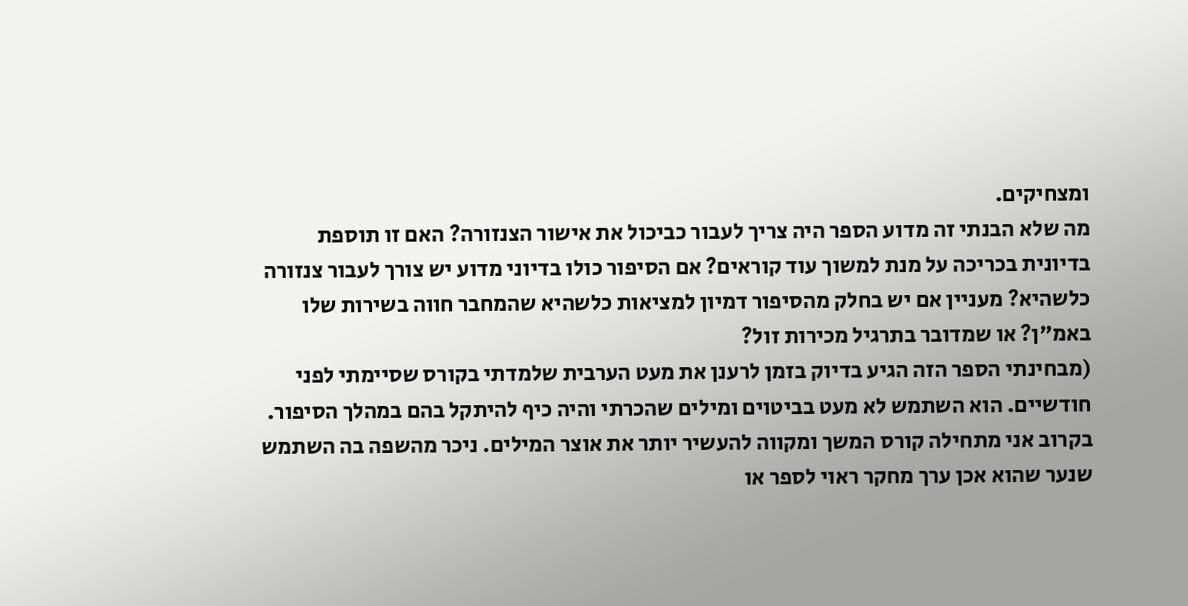ומצחיקים.
מה שלא הבנתי זה מדוע הספר היה צריך לעבור כביכול את אישור הצנזורה? האם זו תוספת בדיונית בכריכה על מנת למשוך עוד קוראים? אם הסיפור כולו בדיוני מדוע יש צורך לעבור צנזורה כלשהיא? מעניין אם יש בחלק מהסיפור דמיון למציאות כלשהיא שהמחבר חווה בשירות שלו באמ"ן? או שמדובר בתרגיל מכירות זול?
(מבחינתי הספר הזה הגיע בדיוק בזמן לרענן את מעט הערבית שלמדתי בקורס שסיימתי לפני חודשיים. הוא השתמש לא מעט בביטוים ומילים שהכרתי והיה כיף להיתקל בהם במהלך הסיפור. בקרוב אני מתחילה קורס המשך ומקווה להעשיר יותר את אוצר המילים. ניכר מהשפה בה השתמש שנער שהוא אכן ערך מחקר ראוי לספר או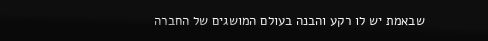שבאמת יש לו רקע והבנה בעולם המושגים של החברה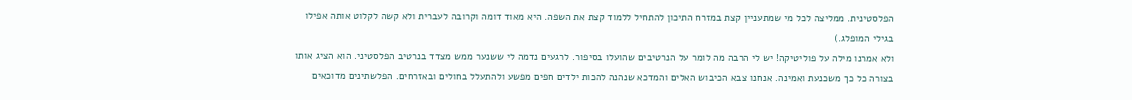הפלסטינית. ממליצה לכל מי שמתעניין קצת במזרח התיכון להתחיל ללמוד קצת את השפה. היא מאוד דומה וקרובה לעברית ולא קשה לקלוט אותה אפילו בגילי המופלג.)
ולא אמרנו מילה על פוליטיקה! יש לי הרבה מה לומר על הנרטיבים שהועלו בסיפור. לרגעים נדמה לי ששנער ממש מצדד בנרטיב הפלסטיני. הוא הציג אותו בצורה כל כך משכנעת ואמינה. אנחנו צבא הכיבוש האלים והמדכא שנהנה להכות ילדים חפים מפשע ולהתעלל בחולים ובאזרחים. הפלשתינים מדוכאים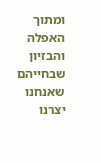ומתוך האפלה והבזיון שבחייהם שאנחנו יצרנו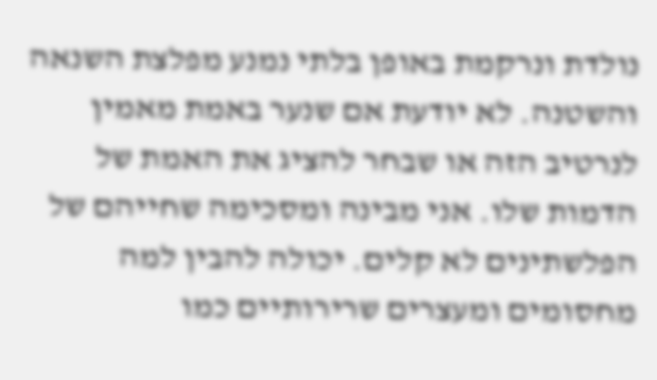נולדת ונרקמת באופן בלתי נמנע מפלצת השנאה והשטנה. לא יודעת אם שנער באמת מאמין לנרטיב הזה או שבחר להציג את האמת של הדמות שלו. אני מבינה ומסכימה שחייהם של הפלשתינים לא קלים. יכולה להבין למה מחסומים ומעצרים שרירותיים כמו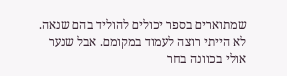שמתוארים בספר יכולים להוליד בהם שנאה. לא הייתי רוצה לעמוד במקומם. אבל שנער אולי בכוונה בחר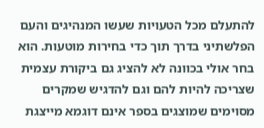להתעלם מכל הטעויות שעשו המנהיגים והעם הפלשתיני בדרך תוך כדי בחירות מוטעות. הוא בחר אולי בכוונה לא להציג גם ביקורת עצמית שצריכה להיות להם וגם להדגיש שמקרים מסוימים שמוצגים בספר אינם דוגמא מייצגת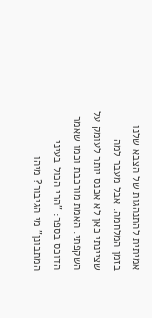אמיתית להתנהגות של הצבא שלנו בזמן המלחמה. אבל מעבר למה שציינתי כאן לא אכנס יותר לעומק על השקפתי. האמת מורכבת וכמו שאמר הדוכס בספר: "הרי הכול בעיני המתבונן" מי הגיבור? מיהו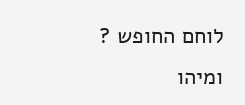לוחם החופש ? ומיהו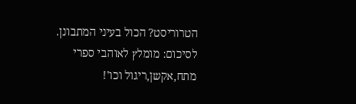הטרוריסט? הכול בעיני המתבונן.
לסיכום: מומלץ לאוהבי ספרי מתח,אקשן,ריגול וכו'!